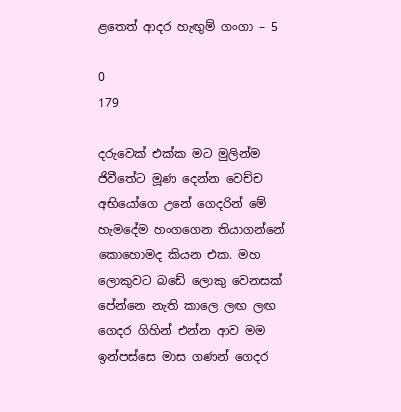ළතෙත් ආදර හැඟුම් ගංගා – 5

0
179

දරුවෙක් එක්ක මට මුලින්ම ජිවීතේට මූණ දෙන්න වෙච්ච අභියෝගෙ උනේ ගෙදරින් මේ හැමදේම හංගගෙන තියාගන්නේ කොහොමද කියන එක. මහ ලොකුවට බඩේ ලොකු වෙනසක් පේන්නෙ නැති කාලෙ ලඟ ලඟ ගෙදර ගිහින් එන්න ආව මම ඉන්පස්සෙ මාස ගණන් ගෙදර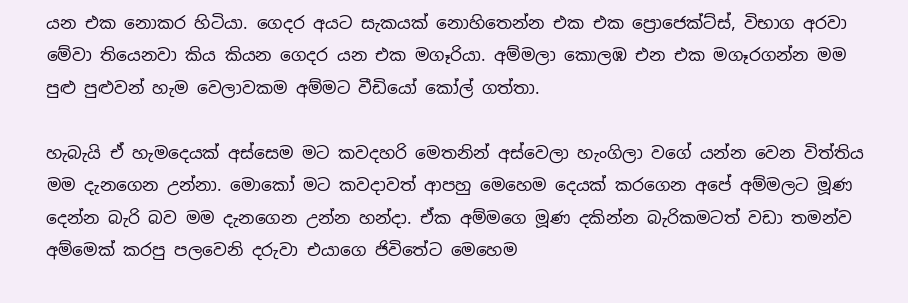යන එක නොකර හිටියා. ගෙදර අයට සැකයක් නොහිතෙන්න එක එක ප්‍රොජෙක්ට්ස්, විභාග අරවා මේවා තියෙනවා කිය කියන ගෙදර යන එක මගෑරියා. අම්මලා කොලඹ එන එක මගෑරගන්න මම පුළු පුළුවන් හැම වෙලාවකම අම්මට වීඩියෝ කෝල් ගත්තා.

හැබැයි ඒ හැමදෙයක් අස්සෙම මට කවදහරි මෙතනින් අස්වෙලා හැංගිලා වගේ යන්න වෙන විත්තිය මම දැනගෙන උන්නා. මොකෝ මට කවදාවත් ආපහු මෙහෙම දෙයක් කරගෙන අපේ අම්මලට මූණ දෙන්න බැරි බව මම දැනගෙන උන්න හන්දා. ඒක අම්මගෙ මූණ දකින්න බැරිකමටත් වඩා තමන්ව අම්මෙක් කරපු පලවෙනි දරුවා එයාගෙ ජිවිතේට මෙහෙම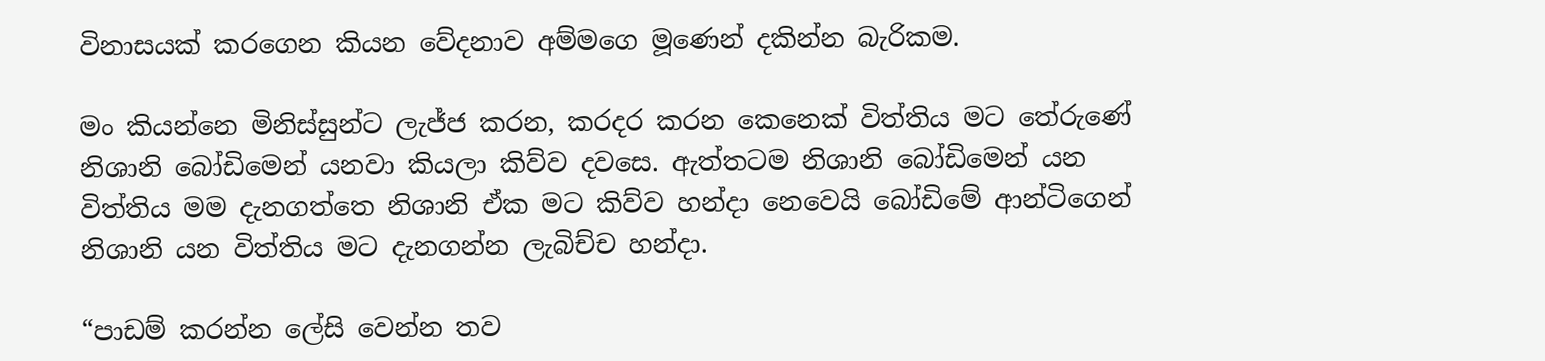විනාසයක් කරගෙන කියන වේදනාව අම්මගෙ මූණෙන් දකින්න බැරිකම.

මං කියන්නෙ මිනිස්සුන්ට ලැජ්ජ කරන, කරදර කරන කෙනෙක් විත්තිය මට තේරුණේ නිශානි බෝඩිමෙන් යනවා කියලා කිව්ව දවසෙ. ඇත්තටම නිශානි බෝඩිමෙන් යන විත්තිය මම දැනගත්තෙ නිශානි ඒක මට කිව්ව හන්දා නෙවෙයි බෝඩිමේ ආන්ටිගෙන් නිශානි යන විත්තිය මට දැනගන්න ලැබිච්ච හන්දා.

“පාඩම් කරන්න ලේසි වෙන්න තව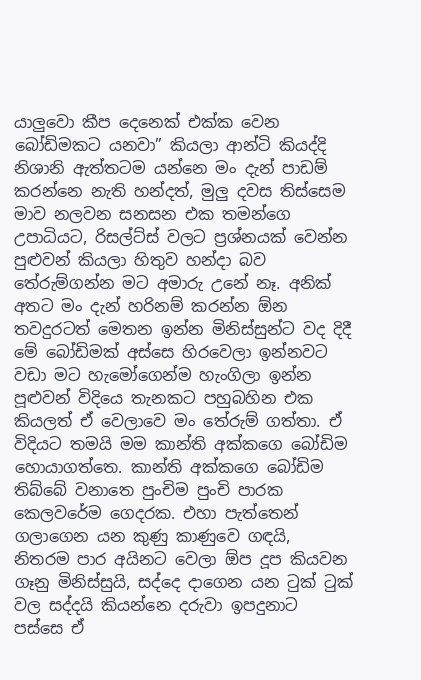යාලුවො කීප දෙනෙක් එක්ක වෙන බෝඩිමකට යනවා” කියලා ආන්ටි කියද්දි නිශානි ඇත්තටම යන්නෙ මං දැන් පාඩම් කරන්නෙ නැති හන්දත්, මුලු දවස තිස්සෙම මාව නලවන සනසන එක තමන්ගෙ උපාධියට, රිසල්ට්ස් වලට ප්‍රශ්නයක් වෙන්න පුළුවන් කියලා හිතුව හන්දා බව තේරුම්ගන්න මට අමාරු උනේ නෑ. අනික් අතට මං දැන් හරිනම් කරන්න ඕන තවදුරටත් මෙතන ඉන්න මිනිස්සුන්ට වද දිදී මේ බෝඩිමක් අස්සෙ හිරවෙලා ඉන්නවට වඩා මට හැමෝගෙන්ම හැංගිලා ඉන්න පූළුවන් විදියෙ තැනකට පහුබහින එක කියලත් ඒ වෙලාවෙ මං තේරුම් ගත්තා. ඒ විදියට තමයි මම කාන්ති අක්කගෙ බෝඩිම හොයාගත්තෙ. කාන්ති අක්කගෙ බෝඩිම තිබ්බේ වනාතෙ පුංචිම පුංචි පාරක කෙලවරේම ගෙදරක. එහා පැත්තෙන් ගලාගෙන යන කුණු කාණුවෙ ගඳයි, නිතරම පාර අයිනට වෙලා ඕප දූප කියවන ගෑනු මිනිස්සුයි, සද්දෙ දාගෙන යන ටුක් ටුක් වල සද්දයි කියන්නෙ දරුවා ඉපදුනාට පස්සෙ ඒ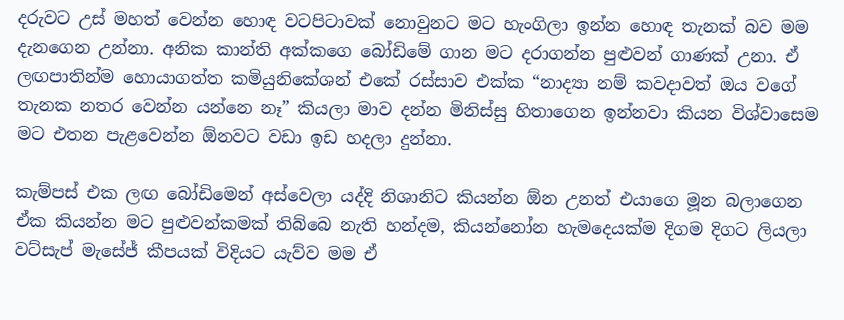දරුවට උස් මහත් වෙන්න හොඳ වටපිටාවක් නොවුනට මට හැංගිලා ඉන්න හොඳ තැනක් බව මම දැනගෙන උන්නා. අනික කාන්ති අක්කගෙ බෝඩිමේ ගාන මට දරාගන්න පුළුවන් ගාණක් උනා. ඒ ලඟපාතින්ම හොයාගත්ත කමියුනිකේශන් එකේ රස්සාව එක්ක “නාද්‍යා නම් කවදාවත් ඔය වගේ තැනක නතර වෙන්න යන්නෙ නෑ” කියලා මාව දන්න මිනිස්සු හිතාගෙන ඉන්නවා කියන විශ්වාසෙම මට එතන පැළවෙන්න ඕනවට වඩා ඉඩ හදලා දුන්නා.

කැම්පස් එක ලඟ බෝඩිමෙන් අස්වෙලා යද්දි නිශානිට කියන්න ඕන උනත් එයාගෙ මූන බලාගෙන ඒක කියන්න මට පුළුවන්කමක් තිබ්බෙ නැති හන්දම, කියන්නෝන හැමදෙයක්ම දිගම දිගට ලියලා වට්සැප් මැසේජ් කීපයක් විදියට යැව්ව මම ඒ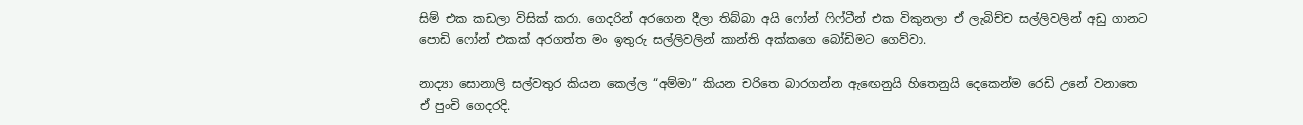සිම් එක කඩලා විසික් කරා. ගෙදරින් අරගෙන දීලා තිබ්බා අයි ෆෝන් ෆිෆ්ටීන් එක විකුනලා ඒ ලැබිච්ච සල්ලිවලින් අඩු ගානට පොඩි ෆෝන් එකක් අරගත්ත මං ඉතුරු සල්ලිවලින් කාන්ති අක්කගෙ බෝඩිමට ගෙව්වා.

නාද්‍යා සොනාලි සල්වතුර කියන කෙල්ල “අම්මා” කියන චරිතෙ බාරගන්න ඇඟෙනුයි හිතෙනුයි දෙකෙන්ම රෙඩි උනේ වනාතෙ ඒ පුංචි ගෙදරදි.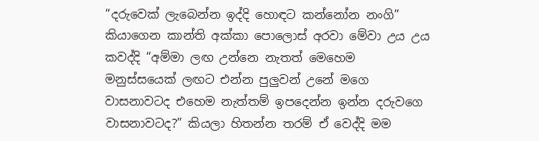“දරුවෙක් ලැබෙන්න ඉද්දි හොඳට කන්නෝන නංගි” කියාගෙන කාන්ති අක්කා පොලොස් අරවා මේවා උය උය කවද්දි “අම්මා ලඟ උන්නෙ නැතත් මෙහෙම මනුස්සයෙක් ලඟට එන්න පුලුවන් උනේ මගෙ වාසනාවටද එහෙම නැත්තම් ඉපදෙන්න ඉන්න දරුවගෙ වාසනාවටද?” කියලා හිතන්න තරම් ඒ වෙද්දි මම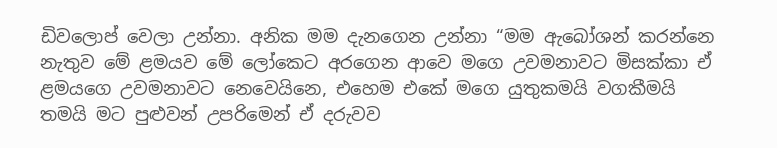ඩිවලොප් වෙලා උන්නා. අනික මම දැනගෙන උන්නා “මම ඇබෝශන් කරන්නෙ නැතුව මේ ළමයව මේ ලෝකෙට අරගෙන ආවෙ මගෙ උවමනාවට මිසක්කා ඒ ළමයගෙ උවමනාවට නෙවෙයිනෙ, එහෙම එකේ මගෙ යුතුකමයි වගකීමයි තමයි මට පුළුවන් උපරිමෙන් ඒ දරුවව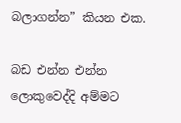බලාගන්න” කියන එක.

බඩ එන්න එන්න ලොකුවෙද්දි අම්මට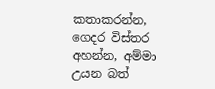කතාකරන්න, ගෙදර විස්තර අහන්න, අම්මා උයන බත්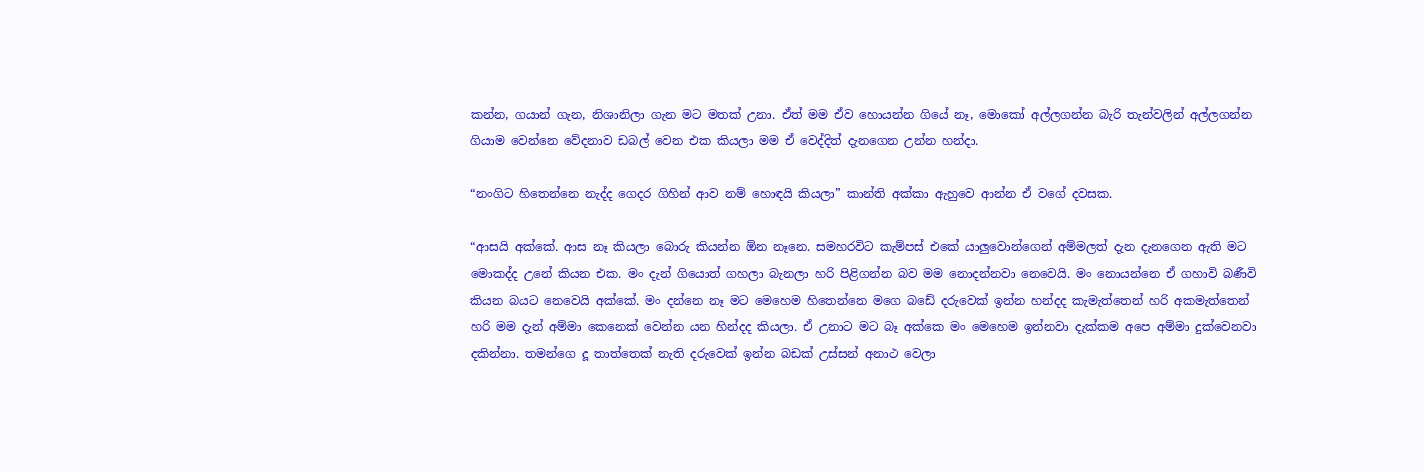කන්න, ගයාන් ගැන, නිශානිලා ගැන මට මතක් උනා. ඒත් මම ඒව හොයන්න ගියේ නෑ, මොකෝ අල්ලගන්න බැරි තැන්වලින් අල්ලගන්න ගියාම වෙන්නෙ වේදනාව ඩබල් වෙන එක කියලා මම ඒ වෙද්දිත් දැනගෙන උන්න හන්දා.

“නංගිට හිතෙන්නෙ නැද්ද ගෙදර ගිහින් ආව නම් හොඳයි කියලා” කාන්ති අක්කා ඇහුවෙ ආන්න ඒ වගේ දවසක.

“ආසයි අක්කේ. ආස නෑ කියලා බොරු කියන්න ඕන නෑනෙ. සමහරවිට කැම්පස් එකේ යාලුවොන්ගෙන් අම්මලත් දැන දැනගෙන ඇති මට මොකද්ද උනේ කියන එක. මං දැන් ගියොත් ගහලා බැනලා හරි පිළිගන්න බව මම නොදන්නවා නෙවෙයි. මං නොයන්නෙ ඒ ගහාවි බණීවි කියන බයට නෙවෙයි අක්කේ. මං දන්නෙ නෑ මට මෙහෙම හිතෙන්නෙ මගෙ බඩේ දරුවෙක් ඉන්න හන්දද කැමැත්තෙන් හරි අකමැත්තෙන් හරි මම දැන් අම්මා කෙනෙක් වෙන්න යන හින්දද කියලා. ඒ උනාට මට බෑ අක්කෙ මං මෙහෙම ඉන්නවා දැක්කම අපෙ අම්මා දුක්වෙනවා දකින්නා. තමන්ගෙ දූ තාත්තෙක් නැති දරුවෙක් ඉන්න බඩක් උස්සන් අනාථ වෙලා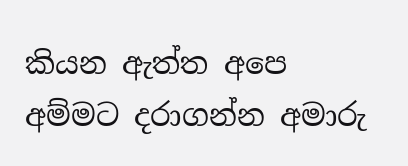කියන ඇත්ත අපෙ අම්මට දරාගන්න අමාරු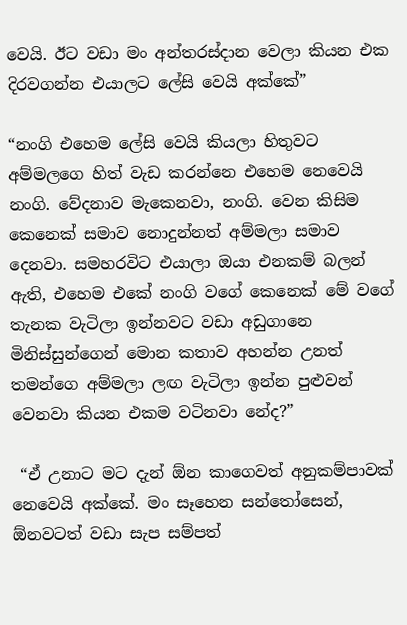වෙයි. ඊට වඩා මං අන්තරස්දාන වෙලා කියන එක දිරවගන්න එයාලට ලේසි වෙයි අක්කේ”

“නංගි එහෙම ලේසි වෙයි කියලා හිතුවට අම්මලගෙ හිත් වැඩ කරන්නෙ එහෙම නෙවෙයි නංගි. වේදනාව මැකෙනවා, නංගි. වෙන කිසිම කෙනෙක් සමාව නොදුන්නත් අම්මලා සමාව දෙනවා. සමහරවිට එයාලා ඔයා එනකම් බලන් ඇති, එහෙම එකේ නංගි වගේ කෙනෙක් මේ වගේ තැනක වැටිලා ඉන්නවට වඩා අඩුගානෙ මිනිස්සුන්ගෙන් මොන කතාව අහන්න උනත් තමන්ගෙ අම්මලා ලඟ වැටිලා ඉන්න පුළුවන් වෙනවා කියන එකම වටිනවා නේද?”

 “ඒ උනාට මට දැන් ඕන කාගෙවත් අනුකම්පාවක් නෙවෙයි අක්කේ. මං සෑහෙන සන්තෝසෙන්, ඕනවටත් වඩා සැප සම්පත්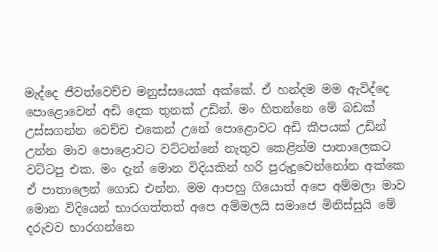මැද්දෙ ජීවත්වෙච්ච මනුස්සයෙක් අක්කේ. ඒ හන්දම මම ඇවිද්දෙ පොළොවෙන් අඩි දෙක තුනක් උඩින්. මං හිතන්නෙ මේ බඩක් උස්සගන්න වෙච්ච එකෙන් උනේ පොළොවට අඩි කීපයක් උඩින් උන්න මාව පොළොවට වට්ටන්නේ නැතුව කෙළින්ම පාතාලෙකට වට්ටපු එක. මං දැන් මොන විදියකින් හරි පුරුදුවෙන්නෝන අක්කෙ ඒ පාතාලෙන් ගොඩ එන්න. මම ආපහු ගියොත් අපෙ අම්මලා මාව මොන විදියෙන් භාරගත්තත් අපෙ අම්මලයි සමාජෙ මිනිස්සුයි මේ දරුවව භාරගන්නෙ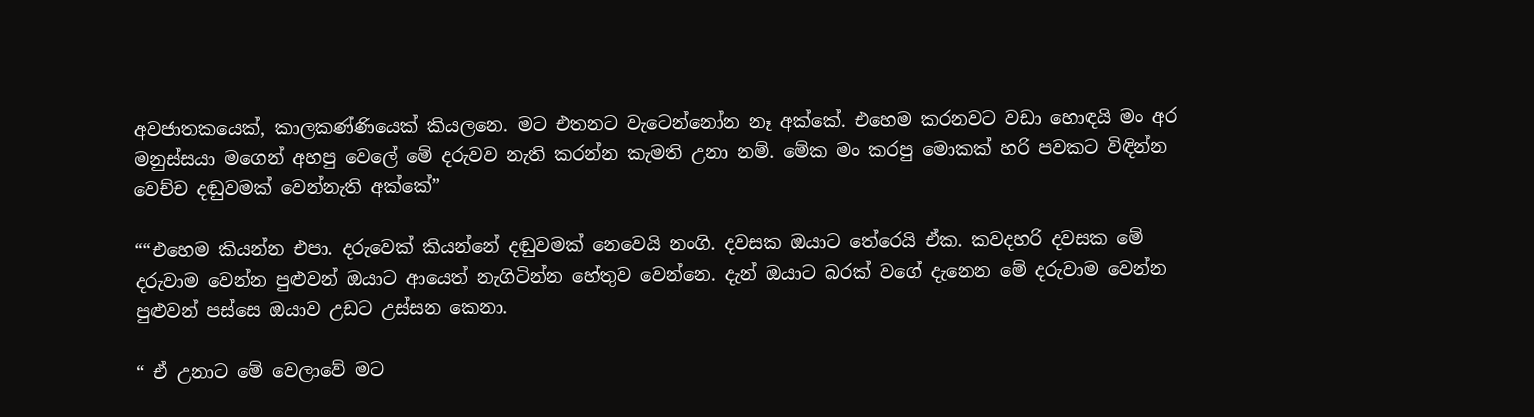අවජාතකයෙක්, කාලකණ්ණියෙක් කියලනෙ. මට එතනට වැටෙන්නෝන නෑ අක්කේ. එහෙම කරනවට වඩා හොඳයි මං අර මනුස්සයා මගෙන් අහපු වෙලේ මේ දරුවව නැති කරන්න කැමති උනා නම්. මේක මං කරපු මොකක් හරි පවකට විඳින්න වෙච්ච දඬුවමක් වෙන්නැති අක්කේ”

““එහෙම කියන්න එපා. දරුවෙක් කියන්නේ දඬුවමක් නෙවෙයි නංගි. දවසක ඔයාට තේරෙයි ඒක. කවදහරි දවසක මේ දරුවාම වෙන්න පුළුවන් ඔයාට ආයෙත් නැගිටින්න හේතුව වෙන්නෙ. දැන් ඔයාට බරක් වගේ දැනෙන මේ දරුවාම වෙන්න පුළුවන් පස්සෙ ඔයාව උඩට උස්සන කෙනා.

“ ඒ උනාට මේ වෙලාවේ මට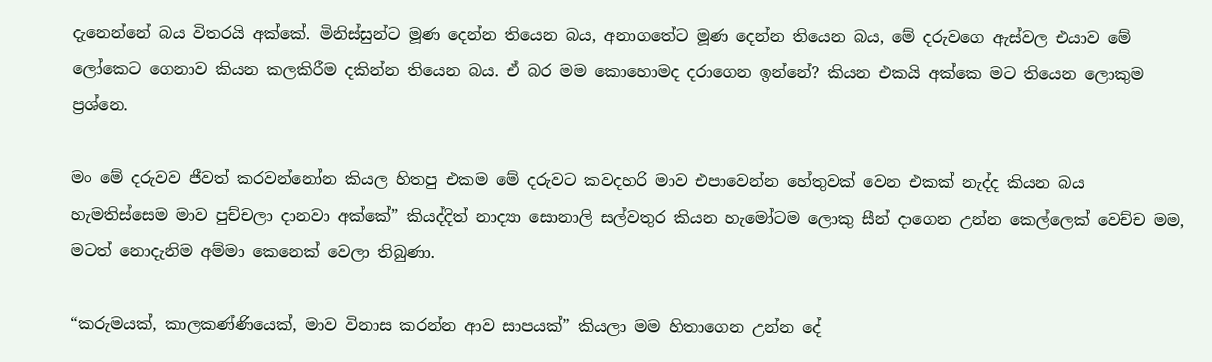දැනෙන්නේ බය විතරයි අක්කේ. මිනිස්සුන්ට මූණ දෙන්න තියෙන බය, අනාගතේට මූණ දෙන්න තියෙන බය, මේ දරුවගෙ ඇස්වල එයාව මේ ලෝකෙට ගෙනාව කියන කලකිරීම දකින්න තියෙන බය. ඒ බර මම කොහොමද දරාගෙන ඉන්නේ? කියන එකයි අක්කෙ මට තියෙන ලොකුම ප්‍රශ්නෙ.

මං මේ දරුවව ජීවත් කරවන්නෝන කියල හිතපු එකම මේ දරුවට කවදහරි මාව එපාවෙන්න හේතුවක් වෙන එකක් නැද්ද කියන බය හැමතිස්සෙම මාව පුච්චලා දානවා අක්කේ” කියද්දිත් නාද්‍යා සොනාලි සල්වතුර කියන හැමෝටම ලොකු සීන් දාගෙන උන්න කෙල්ලෙක් වෙච්ච මම, මටත් නොදැනිම අම්මා කෙනෙක් වෙලා තිබුණා.

“කරුමයක්, කාලකණ්ණියෙක්, මාව විනාස කරන්න ආව සාපයක්” කියලා මම හිතාගෙන උන්න දේ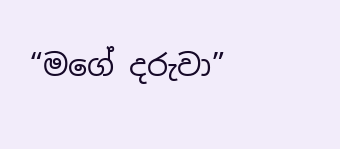“මගේ දරුවා”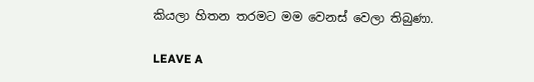කියලා හිතන තරමට මම වෙනස් වෙලා තිබුණා.

LEAVE A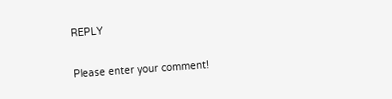REPLY

Please enter your comment!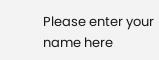Please enter your name here